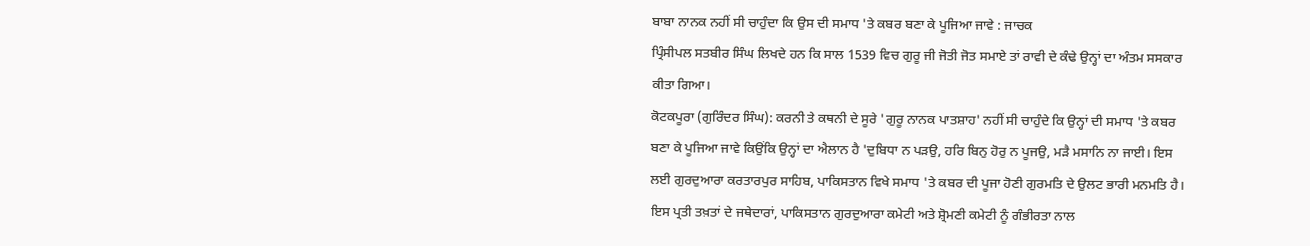ਬਾਬਾ ਨਾਨਕ ਨਹੀਂ ਸੀ ਚਾਹੁੰਦਾ ਕਿ ਉਸ ਦੀ ਸਮਾਧ 'ਤੇ ਕਬਰ ਬਣਾ ਕੇ ਪੂਜਿਆ ਜਾਵੇ : ਜਾਚਕ
ਪ੍ਰਿੰਸੀਪਲ ਸਤਬੀਰ ਸਿੰਘ ਲਿਖਦੇ ਹਨ ਕਿ ਸਾਲ 1539 ਵਿਚ ਗੁਰੂ ਜੀ ਜੋਤੀ ਜੋਤ ਸਮਾਏ ਤਾਂ ਰਾਵੀ ਦੇ ਕੰਢੇ ਉਨ੍ਹਾਂ ਦਾ ਅੰਤਮ ਸਸਕਾਰ ਕੀਤਾ ਗਿਆ।
ਕੋਟਕਪੂਰਾ (ਗੁਰਿੰਦਰ ਸਿੰਘ): ਕਰਨੀ ਤੇ ਕਥਨੀ ਦੇ ਸੂਰੇ 'ਗੁਰੂ ਨਾਨਕ ਪਾਤਸ਼ਾਹ' ਨਹੀਂ ਸੀ ਚਾਹੁੰਦੇ ਕਿ ਉਨ੍ਹਾਂ ਦੀ ਸਮਾਧ 'ਤੇ ਕਬਰ ਬਣਾ ਕੇ ਪੂਜਿਆ ਜਾਵੇ ਕਿਉਂਕਿ ਉਨ੍ਹਾਂ ਦਾ ਐਲਾਨ ਹੈ 'ਦੁਬਿਧਾ ਨ ਪੜਉ, ਹਰਿ ਬਿਨੁ ਹੋਰੁ ਨ ਪੂਜਉ, ਮੜੈ ਮਸਾਨਿ ਨਾ ਜਾਈ। ਇਸ ਲਈ ਗੁਰਦੁਆਰਾ ਕਰਤਾਰਪੁਰ ਸਾਹਿਬ, ਪਾਕਿਸਤਾਨ ਵਿਖੇ ਸਮਾਧ 'ਤੇ ਕਬਰ ਦੀ ਪੂਜਾ ਹੋਣੀ ਗੁਰਮਤਿ ਦੇ ਉਲਟ ਭਾਰੀ ਮਨਮਤਿ ਹੈ। ਇਸ ਪ੍ਰਤੀ ਤਖ਼ਤਾਂ ਦੇ ਜਥੇਦਾਰਾਂ, ਪਾਕਿਸਤਾਨ ਗੁਰਦੁਆਰਾ ਕਮੇਟੀ ਅਤੇ ਸ਼੍ਰੋਮਣੀ ਕਮੇਟੀ ਨੂੰ ਗੰਭੀਰਤਾ ਨਾਲ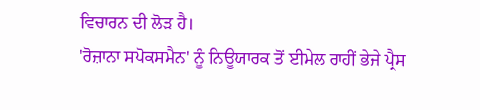ਵਿਚਾਰਨ ਦੀ ਲੋੜ ਹੈ।
'ਰੋਜ਼ਾਨਾ ਸਪੋਕਸਮੈਨ' ਨੂੰ ਨਿਊਯਾਰਕ ਤੋਂ ਈਮੇਲ ਰਾਹੀਂ ਭੇਜੇ ਪ੍ਰੈਸ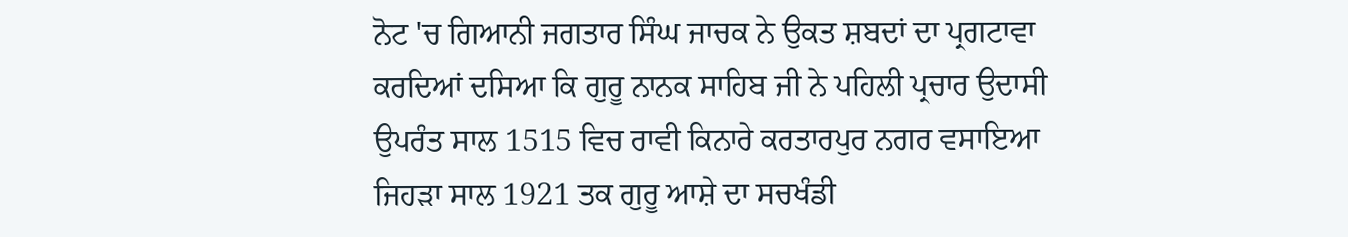ਨੋਟ 'ਚ ਗਿਆਨੀ ਜਗਤਾਰ ਸਿੰਘ ਜਾਚਕ ਨੇ ਉਕਤ ਸ਼ਬਦਾਂ ਦਾ ਪ੍ਰਗਟਾਵਾ ਕਰਦਿਆਂ ਦਸਿਆ ਕਿ ਗੁਰੂ ਨਾਨਕ ਸਾਹਿਬ ਜੀ ਨੇ ਪਹਿਲੀ ਪ੍ਰਚਾਰ ਉਦਾਸੀ ਉਪਰੰਤ ਸਾਲ 1515 ਵਿਚ ਰਾਵੀ ਕਿਨਾਰੇ ਕਰਤਾਰਪੁਰ ਨਗਰ ਵਸਾਇਆ ਜਿਹੜਾ ਸਾਲ 1921 ਤਕ ਗੁਰੂ ਆਸ਼ੇ ਦਾ ਸਚਖੰਡੀ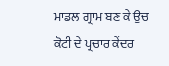ਮਾਡਲ ਗ੍ਰਾਮ ਬਣ ਕੇ ਉਚ ਕੋਟੀ ਦੇ ਪ੍ਰਚਾਰ ਕੇਂਦਰ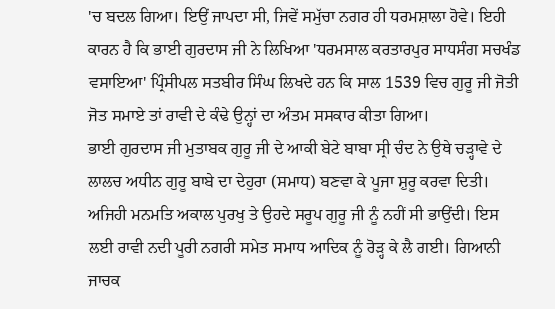'ਚ ਬਦਲ ਗਿਆ। ਇਉਂ ਜਾਪਦਾ ਸੀ, ਜਿਵੇਂ ਸਮੁੱਚਾ ਨਗਰ ਹੀ ਧਰਮਸ਼ਾਲਾ ਹੋਵੇ। ਇਹੀ ਕਾਰਨ ਹੈ ਕਿ ਭਾਈ ਗੁਰਦਾਸ ਜੀ ਨੇ ਲਿਖਿਆ 'ਧਰਮਸਾਲ ਕਰਤਾਰਪੁਰ ਸਾਧਸੰਗ ਸਚਖੰਡ ਵਸਾਇਆ' ਪ੍ਰਿੰਸੀਪਲ ਸਤਬੀਰ ਸਿੰਘ ਲਿਖਦੇ ਹਨ ਕਿ ਸਾਲ 1539 ਵਿਚ ਗੁਰੂ ਜੀ ਜੋਤੀ ਜੋਤ ਸਮਾਏ ਤਾਂ ਰਾਵੀ ਦੇ ਕੰਢੇ ਉਨ੍ਹਾਂ ਦਾ ਅੰਤਮ ਸਸਕਾਰ ਕੀਤਾ ਗਿਆ।
ਭਾਈ ਗੁਰਦਾਸ ਜੀ ਮੁਤਾਬਕ ਗੁਰੂ ਜੀ ਦੇ ਆਕੀ ਬੇਟੇ ਬਾਬਾ ਸ੍ਰੀ ਚੰਦ ਨੇ ਉਥੇ ਚੜ੍ਹਾਵੇ ਦੇ ਲਾਲਚ ਅਧੀਨ ਗੁਰੂ ਬਾਬੇ ਦਾ ਦੇਹੁਰਾ (ਸਮਾਧ) ਬਣਵਾ ਕੇ ਪੂਜਾ ਸ਼ੁਰੂ ਕਰਵਾ ਦਿਤੀ। ਅਜਿਹੀ ਮਨਮਤਿ ਅਕਾਲ ਪੁਰਖੁ ਤੇ ਉਹਦੇ ਸਰੂਪ ਗੁਰੂ ਜੀ ਨੂੰ ਨਹੀਂ ਸੀ ਭਾਉਂਦੀ। ਇਸ ਲਈ ਰਾਵੀ ਨਦੀ ਪੂਰੀ ਨਗਰੀ ਸਮੇਤ ਸਮਾਧ ਆਦਿਕ ਨੂੰ ਰੋੜ੍ਹ ਕੇ ਲੈ ਗਈ। ਗਿਆਨੀ ਜਾਚਕ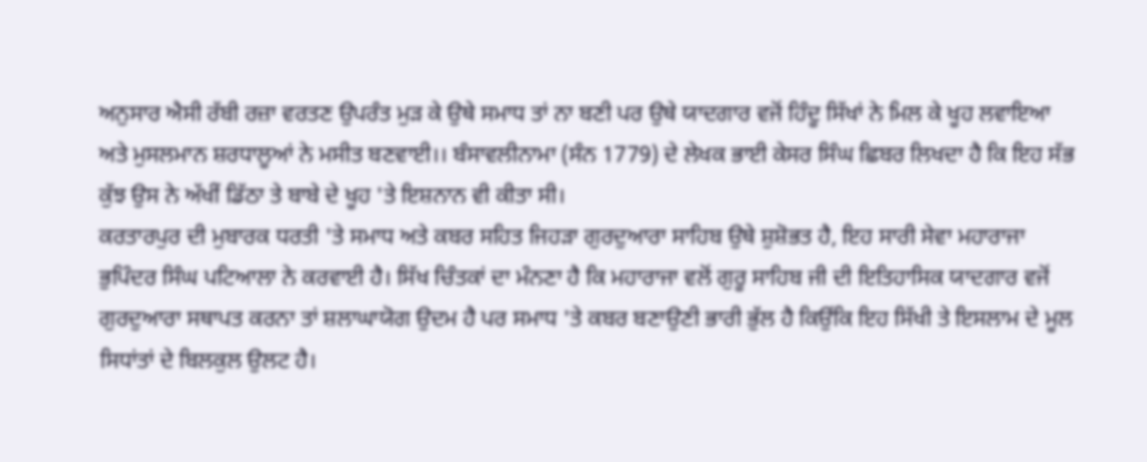ਅਨੁਸਾਰ ਐਸੀ ਰੱਬੀ ਰਜ਼ਾ ਵਰਤਣ ਉਪਰੰਤ ਮੁੜ ਕੇ ਉਥੇ ਸਮਾਧ ਤਾਂ ਨਾ ਬਣੀ ਪਰ ਉਥੇ ਯਾਦਗਾਰ ਵਜੋਂ ਹਿੰਦੂ ਸਿੱਖਾਂ ਨੇ ਮਿਲ ਕੇ ਖੂਹ ਲਵਾਇਆ ਅਤੇ ਮੁਸਲਮਾਨ ਸ਼ਰਧਾਲੂਆਂ ਨੇ ਮਸੀਤ ਬਣਵਾਈ।। ਬੰਸਾਵਲੀਨਾਮਾ (ਸੰਨ 1779) ਦੇ ਲੇਖਕ ਭਾਈ ਕੇਸਰ ਸਿੰਘ ਛਿਬਰ ਲਿਖਦਾ ਹੈ ਕਿ ਇਹ ਸੱਭ ਕੁੱਝ ਉਸ ਨੇ ਅੱਖੀਂ ਡਿੱਠਾ ਤੇ ਬਾਬੇ ਦੇ ਖੂਹ 'ਤੇ ਇਸ਼ਨਾਨ ਵੀ ਕੀਤਾ ਸੀ।
ਕਰਤਾਰਪੁਰ ਦੀ ਮੁਬਾਰਕ ਧਰਤੀ 'ਤੇ ਸਮਾਧ ਅਤੇ ਕਬਰ ਸਹਿਤ ਜਿਹੜਾ ਗੁਰਦੁਆਰਾ ਸਾਹਿਬ ਉਥੇ ਸ਼ੁਸ਼ੋਭਤ ਹੈ, ਇਹ ਸਾਰੀ ਸੇਵਾ ਮਹਾਰਾਜਾ ਭੁਪਿੰਦਰ ਸਿੰਘ ਪਟਿਆਲਾ ਨੇ ਕਰਵਾਈ ਹੈ। ਸਿੱਖ ਚਿੰਤਕਾਂ ਦਾ ਮੰਨਣਾ ਹੈ ਕਿ ਮਹਾਰਾਜਾ ਵਲੋਂ ਗੁਰੂ ਸਾਹਿਬ ਜੀ ਦੀ ਇਤਿਹਾਸਿਕ ਯਾਦਗਾਰ ਵਜੋਂ ਗੁਰਦੁਆਰਾ ਸਥਾਪਤ ਕਰਨਾ ਤਾਂ ਸ਼ਲਾਘਾਯੋਗ ਉਦਮ ਹੈ ਪਰ ਸਮਾਧ 'ਤੇ ਕਬਰ ਬਣਾਉਣੀ ਭਾਰੀ ਭੁੱਲ ਹੈ ਕਿਉਂਕਿ ਇਹ ਸਿੱਖੀ ਤੇ ਇਸਲਾਮ ਦੇ ਮੂਲ ਸਿਧਾਂਤਾਂ ਦੇ ਬਿਲਕੁਲ ਉਲਟ ਹੈ।